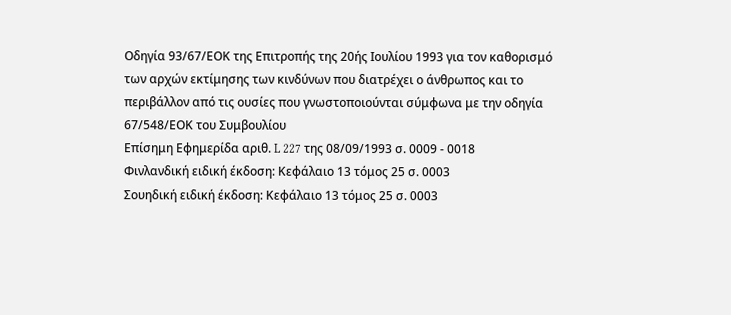Οδηγία 93/67/ΕΟΚ της Επιτροπής της 20ής Ιουλίου 1993 για τον καθορισμό των αρχών εκτίμησης των κινδύνων που διατρέχει ο άνθρωπος και το περιβάλλον από τις ουσίες που γνωστοποιούνται σύμφωνα με την οδηγία 67/548/ΕΟΚ του Συμβουλίου
Επίσημη Εφημερίδα αριθ. L 227 της 08/09/1993 σ. 0009 - 0018
Φινλανδική ειδική έκδοση: Κεφάλαιο 13 τόμος 25 σ. 0003
Σουηδική ειδική έκδοση: Κεφάλαιο 13 τόμος 25 σ. 0003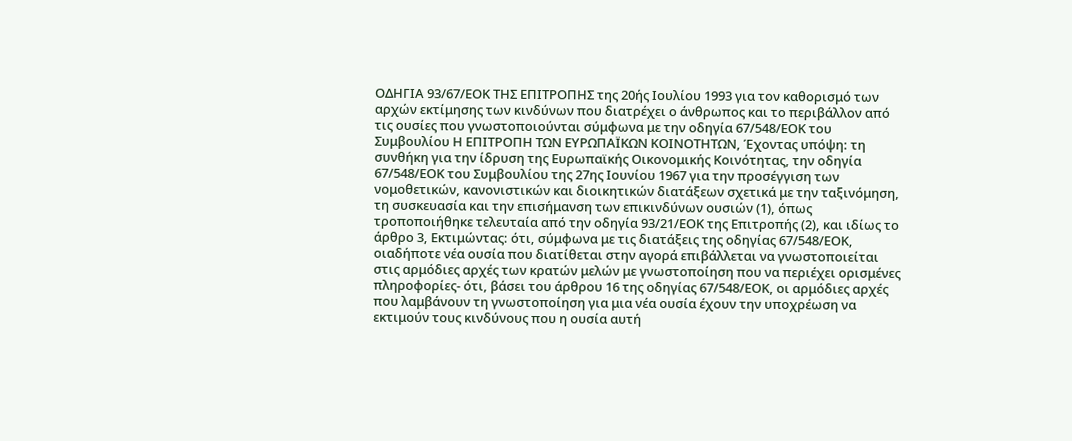ΟΔΗΓΙΑ 93/67/ΕΟΚ ΤΗΣ ΕΠΙΤΡΟΠΗΣ της 20ής Ιουλίου 1993 για τον καθορισμό των αρχών εκτίμησης των κινδύνων που διατρέχει ο άνθρωπος και το περιβάλλον από τις ουσίες που γνωστοποιούνται σύμφωνα με την οδηγία 67/548/ΕΟΚ του Συμβουλίου Η ΕΠΙΤΡΟΠΗ ΤΩΝ ΕΥΡΩΠΑΪΚΩΝ ΚΟΙΝΟΤΗΤΩΝ, Έχοντας υπόψη: τη συνθήκη για την ίδρυση της Ευρωπαϊκής Οικονομικής Κοινότητας, την οδηγία 67/548/ΕΟΚ του Συμβουλίου της 27ης Ιουνίου 1967 για την προσέγγιση των νομοθετικών, κανονιστικών και διοικητικών διατάξεων σχετικά με την ταξινόμηση, τη συσκευασία και την επισήμανση των επικινδύνων ουσιών (1), όπως τροποποιήθηκε τελευταία από την οδηγία 93/21/ΕΟΚ της Επιτροπής (2), και ιδίως το άρθρο 3, Εκτιμώντας: ότι, σύμφωνα με τις διατάξεις της οδηγίας 67/548/ΕΟΚ, οιαδήποτε νέα ουσία που διατίθεται στην αγορά επιβάλλεται να γνωστοποιείται στις αρμόδιες αρχές των κρατών μελών με γνωστοποίηση που να περιέχει ορισμένες πληροφορίες- ότι, βάσει του άρθρου 16 της οδηγίας 67/548/ΕΟΚ, οι αρμόδιες αρχές που λαμβάνουν τη γνωστοποίηση για μια νέα ουσία έχουν την υποχρέωση να εκτιμούν τους κινδύνους που η ουσία αυτή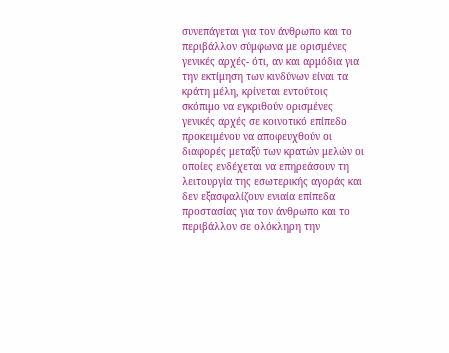συνεπάγεται για τον άνθρωπο και το περιβάλλον σύμφωνα με ορισμένες γενικές αρχές- ότι, αν και αρμόδια για την εκτίμηση των κινδύνων είναι τα κράτη μέλη, κρίνεται εντούτοις σκόπιμο να εγκριθούν ορισμένες γενικές αρχές σε κοινοτικό επίπεδο προκειμένου να αποφευχθούν οι διαφορές μεταξύ των κρατών μελών οι οποίες ενδέχεται να επηρεάσουν τη λειτουργία της εσωτερικής αγοράς και δεν εξασφαλίζουν ενιαία επίπεδα προστασίας για τον άνθρωπο και το περιβάλλον σε ολόκληρη την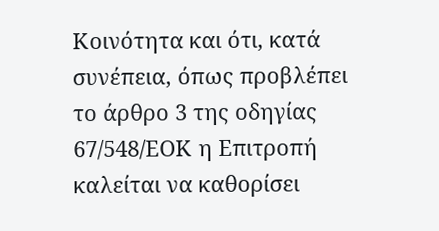Κοινότητα και ότι, κατά συνέπεια, όπως προβλέπει το άρθρο 3 της οδηγίας 67/548/ΕΟΚ η Επιτροπή καλείται να καθορίσει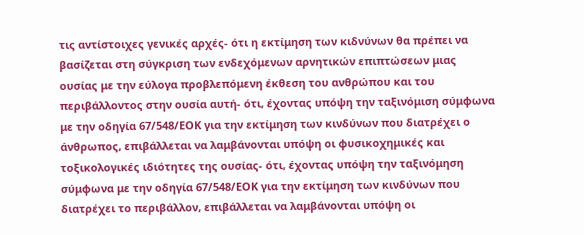τις αντίστοιχες γενικές αρχές- ότι η εκτίμηση των κιδνύνων θα πρέπει να βασίζεται στη σύγκριση των ενδεχόμενων αρνητικών επιπτώσεων μιας ουσίας με την εύλογα προβλεπόμενη έκθεση του ανθρώπου και του περιβάλλοντος στην ουσία αυτή- ότι, έχοντας υπόψη την ταξινόμιση σύμφωνα με την οδηγία 67/548/ΕΟΚ για την εκτίμηση των κινδύνων που διατρέχει ο άνθρωπος, επιβάλλεται να λαμβάνονται υπόψη οι φυσικοχημικές και τοξικολογικές ιδιότητες της ουσίας- ότι, έχοντας υπόψη την ταξινόμηση σύμφωνα με την οδηγία 67/548/ΕΟΚ για την εκτίμηση των κινδύνων που διατρέχει το περιβάλλον, επιβάλλεται να λαμβάνονται υπόψη οι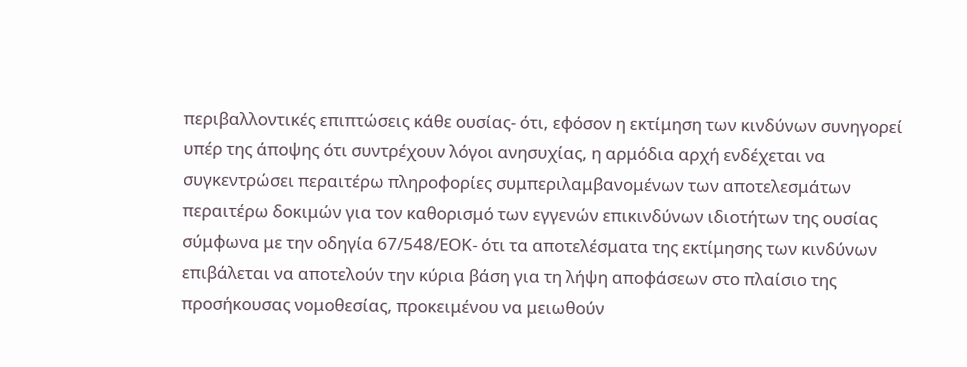περιβαλλοντικές επιπτώσεις κάθε ουσίας- ότι, εφόσον η εκτίμηση των κινδύνων συνηγορεί υπέρ της άποψης ότι συντρέχουν λόγοι ανησυχίας, η αρμόδια αρχή ενδέχεται να συγκεντρώσει περαιτέρω πληροφορίες συμπεριλαμβανομένων των αποτελεσμάτων περαιτέρω δοκιμών για τον καθορισμό των εγγενών επικινδύνων ιδιοτήτων της ουσίας σύμφωνα με την οδηγία 67/548/ΕΟΚ- ότι τα αποτελέσματα της εκτίμησης των κινδύνων επιβάλεται να αποτελούν την κύρια βάση για τη λήψη αποφάσεων στο πλαίσιο της προσήκουσας νομοθεσίας, προκειμένου να μειωθούν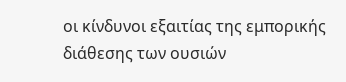οι κίνδυνοι εξαιτίας της εμπορικής διάθεσης των ουσιών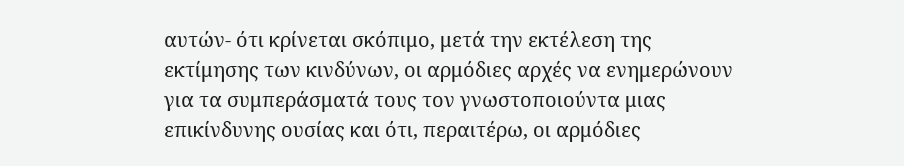αυτών- ότι κρίνεται σκόπιμο, μετά την εκτέλεση της εκτίμησης των κινδύνων, οι αρμόδιες αρχές να ενημερώνουν για τα συμπεράσματά τους τον γνωστοποιούντα μιας επικίνδυνης ουσίας και ότι, περαιτέρω, οι αρμόδιες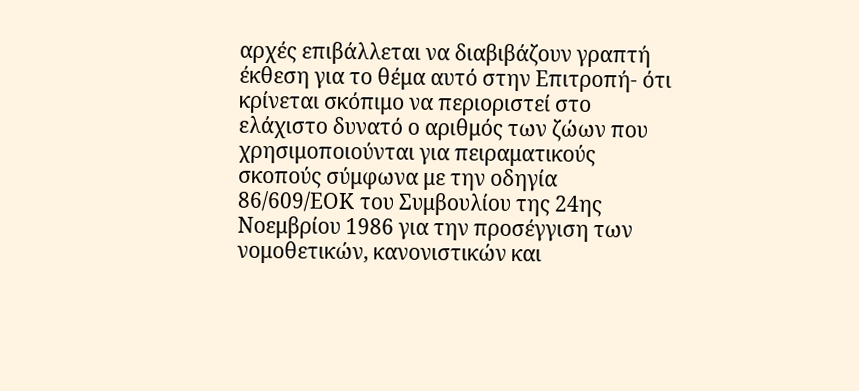αρχές επιβάλλεται να διαβιβάζουν γραπτή έκθεση για το θέμα αυτό στην Επιτροπή- ότι κρίνεται σκόπιμο να περιοριστεί στο ελάχιστο δυνατό ο αριθμός των ζώων που χρησιμοποιούνται για πειραματικούς σκοπούς σύμφωνα με την οδηγία 86/609/ΕΟΚ του Συμβουλίου της 24ης Νοεμβρίου 1986 για την προσέγγιση των νομοθετικών, κανονιστικών και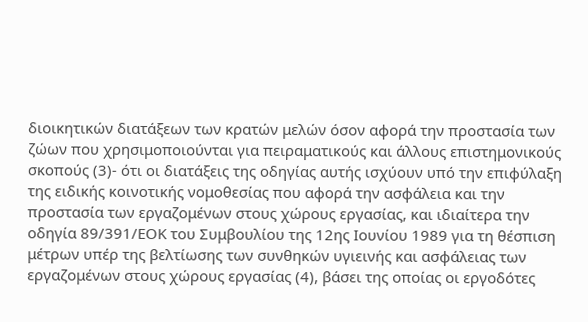διοικητικών διατάξεων των κρατών μελών όσον αφορά την προστασία των ζώων που χρησιμοποιούνται για πειραματικούς και άλλους επιστημονικούς σκοπούς (3)- ότι οι διατάξεις της οδηγίας αυτής ισχύουν υπό την επιφύλαξη της ειδικής κοινοτικής νομοθεσίας που αφορά την ασφάλεια και την προστασία των εργαζομένων στους χώρους εργασίας, και ιδιαίτερα την οδηγία 89/391/ΕΟΚ του Συμβουλίου της 12ης Ιουνίου 1989 για τη θέσπιση μέτρων υπέρ της βελτίωσης των συνθηκών υγιεινής και ασφάλειας των εργαζομένων στους χώρους εργασίας (4), βάσει της οποίας οι εργοδότες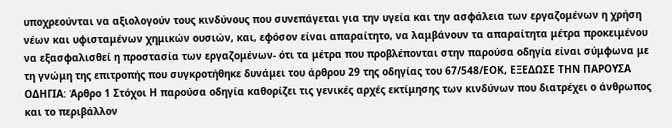υποχρεούνται να αξιολογούν τους κινδύνους που συνεπάγεται για την υγεία και την ασφάλεια των εργαζομένων η χρήση νέων και υφισταμένων χημικών ουσιών, και, εφόσον είναι απαραίτητο, να λαμβάνουν τα απαραίτητα μέτρα προκειμένου να εξασφαλισθεί η προστασία των εργαζομένων- ότι τα μέτρα που προβλέπονται στην παρούσα οδηγία είναι σύμφωνα με τη γνώμη της επιτροπής που συγκροτήθηκε δυνάμει του άρθρου 29 της οδηγίας του 67/548/ΕΟΚ, ΕΞΕΔΩΣΕ ΤΗΝ ΠΑΡΟΥΣΑ ΟΔΗΓΙΑ: Άρθρο 1 Στόχοι Η παρούσα οδηγία καθορίζει τις γενικές αρχές εκτίμησης των κινδύνων που διατρέχει ο άνθρωπος και το περιβάλλον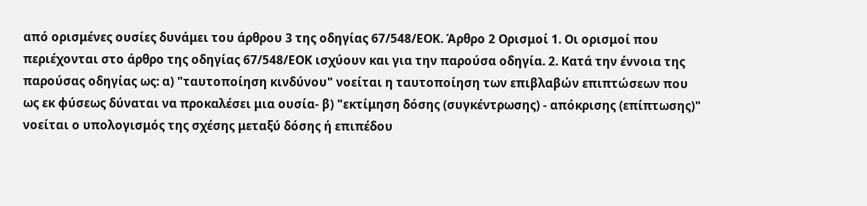από ορισμένες ουσίες δυνάμει του άρθρου 3 της οδηγίας 67/548/ΕΟΚ. Άρθρο 2 Ορισμοί 1. Οι ορισμοί που περιέχονται στο άρθρο της οδηγίας 67/548/ΕΟΚ ισχύουν και για την παρούσα οδηγία. 2. Κατά την έννοια της παρούσας οδηγίας ως: α) "ταυτοποίηση κινδύνου" νοείται η ταυτοποίηση των επιβλαβών επιπτώσεων που ως εκ φύσεως δύναται να προκαλέσει μια ουσία- β) "εκτίμηση δόσης (συγκέντρωσης) - απόκρισης (επίπτωσης)" νοείται ο υπολογισμός της σχέσης μεταξύ δόσης ή επιπέδου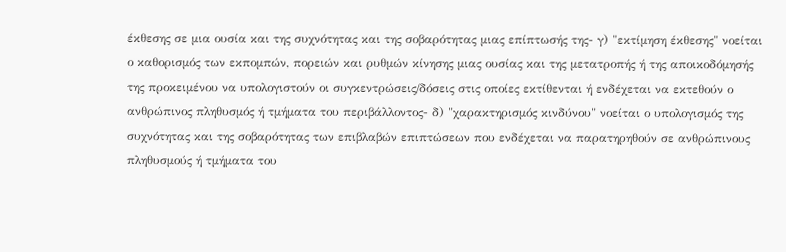έκθεσης σε μια ουσία και της συχνότητας και της σοβαρότητας μιας επίπτωσής της- γ) "εκτίμηση έκθεσης" νοείται ο καθορισμός των εκπομπών, πορειών και ρυθμών κίνησης μιας ουσίας και της μετατροπής ή της αποικοδόμησής της προκειμένου να υπολογιστούν οι συγκεντρώσεις/δόσεις στις οποίες εκτίθενται ή ενδέχεται να εκτεθούν ο ανθρώπινος πληθυσμός ή τμήματα του περιβάλλοντος- δ) "χαρακτηρισμός κινδύνου" νοείται ο υπολογισμός της συχνότητας και της σοβαρότητας των επιβλαβών επιπτώσεων που ενδέχεται να παρατηρηθούν σε ανθρώπινους πληθυσμούς ή τμήματα του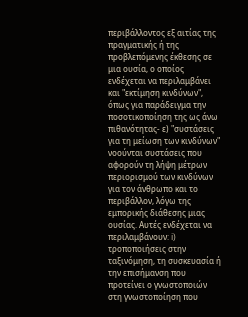περιβάλλοντος εξ αιτίας της πραγματικής ή της προβλεπόμενης έκθεσης σε μια ουσία, ο οποίος ενδέχεται να περιλαμβάνει και "εκτίμηση κινδύνων", όπως για παράδειγμα την ποσοτικοποίηση της ως άνω πιθανότητας- ε) "συστάσεις για τη μείωση των κινδύνων" νοούνται συστάσεις που αφορούν τη λήψη μέτρων περιορισμού των κινδύνων για τον άνθρωπο και το περιβάλλον, λόγω της εμπορικής διάθεσης μιας ουσίας. Αυτές ενδέχεται να περιλαμβάνουν: i) τροποποιήσεις στην ταξινόμηση, τη συσκευασία ή την επισήμανση που προτείνει ο γνωστοποιών στη γνωστοποίηση που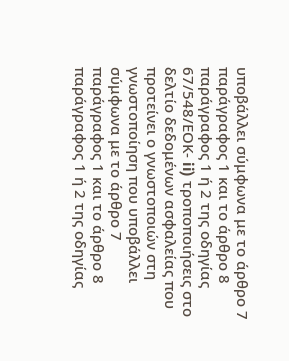υποβάλλει σύμφωνα με το άρθρο 7 παράγραφος 1 και το άρθρο 8 παράγραφος 1 ή 2 της οδηγίας 67/548/ΕΟΚ- ii) τροποποιήσεις στο δελτίο δεδομένων ασφαλείας που προτείνει ο γνωστοποιών στη γνωστοποίηση που υποβάλλει σύμφωνα με το άρθρο 7 παράγραφος 1 και το άρθρο 8 παράγραφος 1 ή 2 της οδηγίας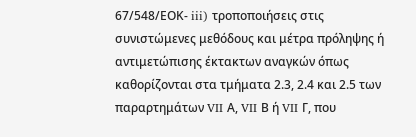67/548/ΕΟΚ- iii) τροποποιήσεις στις συνιστώμενες μεθόδους και μέτρα πρόληψης ή αντιμετώπισης έκτακτων αναγκών όπως καθορίζονται στα τμήματα 2.3, 2.4 και 2.5 των παραρτημάτων VII Α, VII Β ή VII Γ, που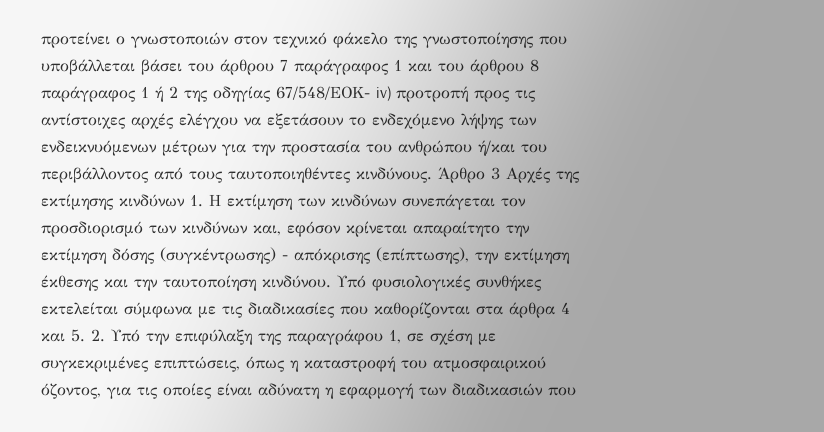προτείνει ο γνωστοποιών στον τεχνικό φάκελο της γνωστοποίησης που υποβάλλεται βάσει του άρθρου 7 παράγραφος 1 και του άρθρου 8 παράγραφος 1 ή 2 της οδηγίας 67/548/ΕΟΚ- iv) προτροπή προς τις αντίστοιχες αρχές ελέγχου να εξετάσουν το ενδεχόμενο λήψης των ενδεικνυόμενων μέτρων για την προστασία του ανθρώπου ή/και του περιβάλλοντος από τους ταυτοποιηθέντες κινδύνους. Άρθρο 3 Αρχές της εκτίμησης κινδύνων 1. Η εκτίμηση των κινδύνων συνεπάγεται τον προσδιορισμό των κινδύνων και, εφόσον κρίνεται απαραίτητο την εκτίμηση δόσης (συγκέντρωσης) - απόκρισης (επίπτωσης), την εκτίμηση έκθεσης και την ταυτοποίηση κινδύνου. Υπό φυσιολογικές συνθήκες εκτελείται σύμφωνα με τις διαδικασίες που καθορίζονται στα άρθρα 4 και 5. 2. Υπό την επιφύλαξη της παραγράφου 1, σε σχέση με συγκεκριμένες επιπτώσεις, όπως η καταστροφή του ατμοσφαιρικού όζοντος, για τις οποίες είναι αδύνατη η εφαρμογή των διαδικασιών που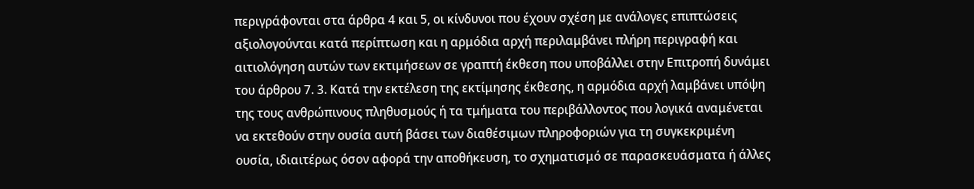περιγράφονται στα άρθρα 4 και 5, οι κίνδυνοι που έχουν σχέση με ανάλογες επιπτώσεις αξιολογούνται κατά περίπτωση και η αρμόδια αρχή περιλαμβάνει πλήρη περιγραφή και αιτιολόγηση αυτών των εκτιμήσεων σε γραπτή έκθεση που υποβάλλει στην Επιτροπή δυνάμει του άρθρου 7. 3. Κατά την εκτέλεση της εκτίμησης έκθεσης, η αρμόδια αρχή λαμβάνει υπόψη της τους ανθρώπινους πληθυσμούς ή τα τμήματα του περιβάλλοντος που λογικά αναμένεται να εκτεθούν στην ουσία αυτή βάσει των διαθέσιμων πληροφοριών για τη συγκεκριμένη ουσία, ιδιαιτέρως όσον αφορά την αποθήκευση, το σχηματισμό σε παρασκευάσματα ή άλλες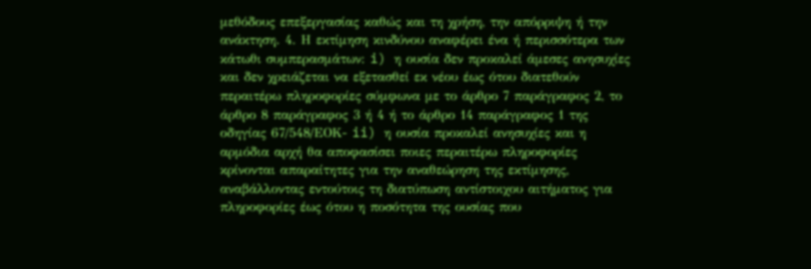μεθόδους επεξεργασίας καθώς και τη χρήση, την απόρριψη ή την ανάκτηση. 4. Η εκτίμηση κινδύνου αναφέρει ένα ή περισσότερα των κάτωθι συμπερασμάτων: i) η ουσία δεν προκαλεί άμεσες ανησυχίες και δεν χρειάζεται να εξετασθεί εκ νέου έως ότου διατεθούν περαιτέρω πληροφορίες σύμφωνα με το άρθρο 7 παράγραφος 2, το άρθρο 8 παράγραφος 3 ή 4 ή το άρθρο 14 παράγραφος 1 της οδηγίας 67/548/ΕΟΚ- ii) η ουσία προκαλεί ανησυχίες και η αρμόδια αρχή θα αποφασίσει ποιες περαιτέρω πληροφορίες κρίνονται απαραίτητες για την αναθεώρηση της εκτίμησης, αναβάλλοντας εντούτοις τη διατύπωση αντίστοιχου αιτήματος για πληροφορίες έως ότου η ποσότητα της ουσίας που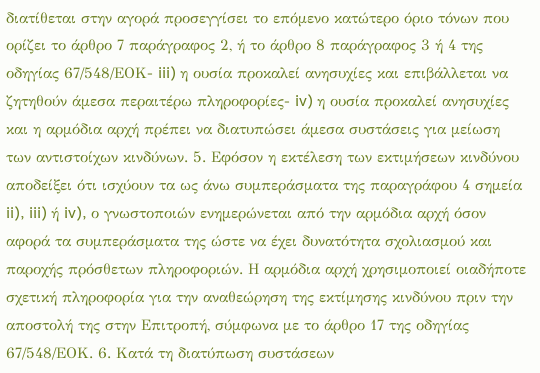διατίθεται στην αγορά προσεγγίσει το επόμενο κατώτερο όριο τόνων που ορίζει το άρθρο 7 παράγραφος 2, ή το άρθρο 8 παράγραφος 3 ή 4 της οδηγίας 67/548/ΕΟΚ- iii) η ουσία προκαλεί ανησυχίες και επιβάλλεται να ζητηθούν άμεσα περαιτέρω πληροφορίες- iv) η ουσία προκαλεί ανησυχίες και η αρμόδια αρχή πρέπει να διατυπώσει άμεσα συστάσεις για μείωση των αντιστοίχων κινδύνων. 5. Εφόσον η εκτέλεση των εκτιμήσεων κινδύνου αποδείξει ότι ισχύουν τα ως άνω συμπεράσματα της παραγράφου 4 σημεία ii), iii) ή iv), ο γνωστοποιών ενημερώνεται από την αρμόδια αρχή όσον αφορά τα συμπεράσματα της ώστε να έχει δυνατότητα σχολιασμού και παροχής πρόσθετων πληροφοριών. Η αρμόδια αρχή χρησιμοποιεί οιαδήποτε σχετική πληροφορία για την αναθεώρηση της εκτίμησης κινδύνου πριν την αποστολή της στην Επιτροπή, σύμφωνα με το άρθρο 17 της οδηγίας 67/548/ΕΟΚ. 6. Κατά τη διατύπωση συστάσεων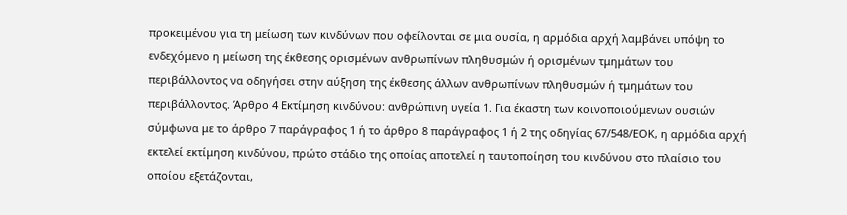προκειμένου για τη μείωση των κινδύνων που οφείλονται σε μια ουσία, η αρμόδια αρχή λαμβάνει υπόψη το ενδεχόμενο η μείωση της έκθεσης ορισμένων ανθρωπίνων πληθυσμών ή ορισμένων τμημάτων του περιβάλλοντος να οδηγήσει στην αύξηση της έκθεσης άλλων ανθρωπίνων πληθυσμών ή τμημάτων του περιβάλλοντος. Άρθρο 4 Εκτίμηση κινδύνου: ανθρώπινη υγεία 1. Για έκαστη των κοινοποιούμενων ουσιών σύμφωνα με το άρθρο 7 παράγραφος 1 ή το άρθρο 8 παράγραφος 1 ή 2 της οδηγίας 67/548/ΕΟΚ, η αρμόδια αρχή εκτελεί εκτίμηση κινδύνου, πρώτο στάδιο της οποίας αποτελεί η ταυτοποίηση του κινδύνου στο πλαίσιο του οποίου εξετάζονται,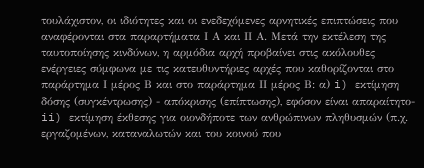τουλάχιστον, οι ιδιότητες και οι ενεδεχόμενες αρνητικές επιπτώσεις που αναφέρονται στα παραρτήματα Ι Α και ΙΙ Α. Μετά την εκτέλεση της ταυτοποίησης κινδύνων, η αρμόδια αρχή προβαίνει στις ακόλουθες ενέργειες σύμφωνα με τις κατευθυντήριες αρχές που καθορίζονται στο παράρτημα Ι μέρος Β και στο παράρτημα ΙΙ μέρος Β: α) i) εκτίμηση δόσης (συγκέντρωσης) - απόκρισης (επίπτωσης), εφόσον είναι απαραίτητο- ii) εκτίμηση έκθεσης για οιονδήποτε των ανθρώπινων πληθυσμών (π.χ. εργαζομένων, καταναλωτών και του κοινού που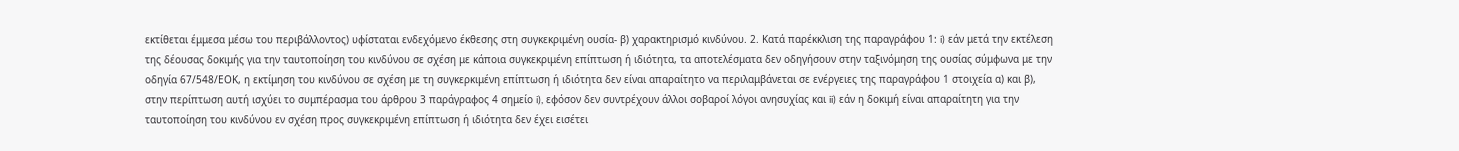εκτίθεται έμμεσα μέσω του περιβάλλοντος) υφίσταται ενδεχόμενο έκθεσης στη συγκεκριμένη ουσία- β) χαρακτηρισμό κινδύνου. 2. Κατά παρέκκλιση της παραγράφου 1: i) εάν μετά την εκτέλεση της δέουσας δοκιμής για την ταυτοποίηση του κινδύνου σε σχέση με κάποια συγκεκριμένη επίπτωση ή ιδιότητα, τα αποτελέσματα δεν οδηγήσουν στην ταξινόμηση της ουσίας σύμφωνα με την οδηγία 67/548/ΕΟΚ, η εκτίμηση του κινδύνου σε σχέση με τη συγκερκιμένη επίπτωση ή ιδιότητα δεν είναι απαραίτητο να περιλαμβάνεται σε ενέργειες της παραγράφου 1 στοιχεία α) και β), στην περίπτωση αυτή ισχύει το συμπέρασμα του άρθρου 3 παράγραφος 4 σημείο i), εφόσον δεν συντρέχουν άλλοι σοβαροί λόγοι ανησυχίας και ii) εάν η δοκιμή είναι απαραίτητη για την ταυτοποίηση του κινδύνου εν σχέση προς συγκεκριμένη επίπτωση ή ιδιότητα δεν έχει εισέτει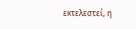εκτελεστεί, η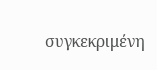συγκεκριμένη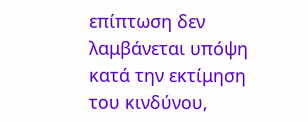επίπτωση δεν λαμβάνεται υπόψη κατά την εκτίμηση του κινδύνου,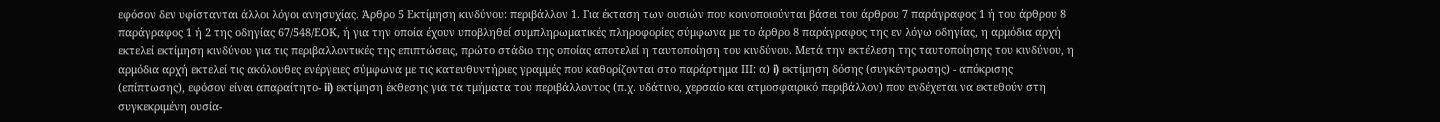εφόσον δεν υφίστανται άλλοι λόγοι ανησυχίας. Άρθρο 5 Εκτίμηση κινδύνου: περιβάλλον 1. Για έκταση των ουσιών που κοινοποιούνται βάσει του άρθρου 7 παράγραφος 1 ή του άρθρου 8 παράγραφος 1 ή 2 της οδηγίας 67/548/ΕΟΚ, ή για την οποία έχουν υποβληθεί συμπληρωματικές πληροφορίες σύμφωνα με το άρθρο 8 παράγραφος της εν λόγω οδηγίας, η αρμόδια αρχή εκτελεί εκτίμηση κινδύνου για τις περιβαλλοντικές της επιπτώσεις, πρώτο στάδιο της οποίας αποτελεί η ταυτοποίηση του κινδύνου. Μετά την εκτέλεση της ταυτοποίησης του κινδύνου, η αρμόδια αρχή εκτελεί τις ακόλουθες ενέργειες σύμφωνα με τις κατευθυντήριες γραμμές που καθορίζονται στο παράρτημα ΙΙΙ: α) i) εκτίμηση δόσης (συγκέντρωσης) - απόκρισης (επίπτωσης), εφόσον είναι απαραίτητο- ii) εκτίμηση έκθεσης για τα τμήματα του περιβάλλοντος (π.χ. υδάτινο, χερσαίο και ατμοσφαιρικό περιβάλλον) που ενδέχεται να εκτεθούν στη συγκεκριμένη ουσία-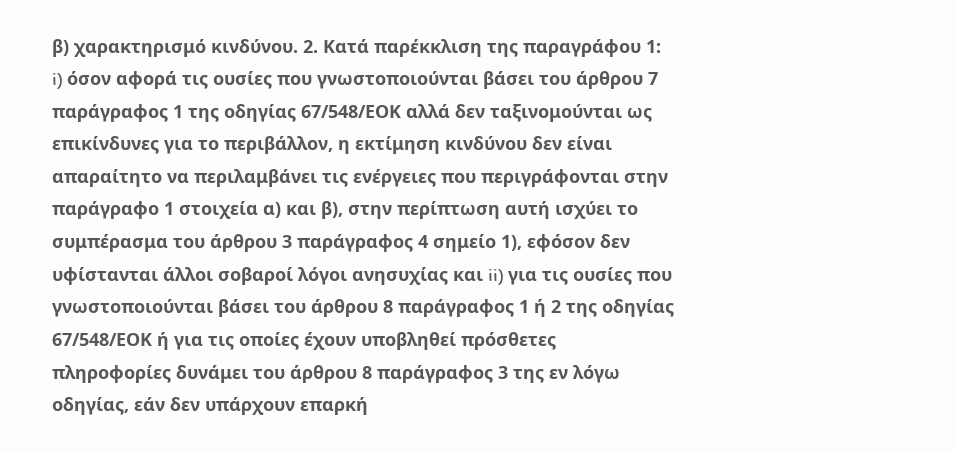β) χαρακτηρισμό κινδύνου. 2. Κατά παρέκκλιση της παραγράφου 1: i) όσον αφορά τις ουσίες που γνωστοποιούνται βάσει του άρθρου 7 παράγραφος 1 της οδηγίας 67/548/ΕΟΚ αλλά δεν ταξινομούνται ως επικίνδυνες για το περιβάλλον, η εκτίμηση κινδύνου δεν είναι απαραίτητο να περιλαμβάνει τις ενέργειες που περιγράφονται στην παράγραφο 1 στοιχεία α) και β), στην περίπτωση αυτή ισχύει το συμπέρασμα του άρθρου 3 παράγραφος 4 σημείο 1), εφόσον δεν υφίστανται άλλοι σοβαροί λόγοι ανησυχίας και ii) για τις ουσίες που γνωστοποιούνται βάσει του άρθρου 8 παράγραφος 1 ή 2 της οδηγίας 67/548/ΕΟΚ ή για τις οποίες έχουν υποβληθεί πρόσθετες πληροφορίες δυνάμει του άρθρου 8 παράγραφος 3 της εν λόγω οδηγίας, εάν δεν υπάρχουν επαρκή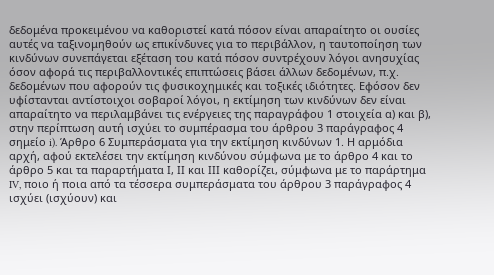δεδομένα προκειμένου να καθοριστεί κατά πόσον είναι απαραίτητο οι ουσίες αυτές να ταξινομηθούν ως επικίνδυνες για το περιβάλλον, η ταυτοποίηση των κινδύνων συνεπάγεται εξέταση του κατά πόσον συντρέχουν λόγοι ανησυχίας όσον αφορά τις περιβαλλοντικές επιπτώσεις βάσει άλλων δεδομένων, π.χ. δεδομένων που αφορούν τις φυσικοχημικές και τοξικές ιδιότητες. Εφόσον δεν υφίστανται αντίστοιχοι σοβαροί λόγοι, η εκτίμηση των κινδύνων δεν είναι απαραίτητο να περιλαμβάνει τις ενέργειες της παραγράφου 1 στοιχεία α) και β), στην περίπτωση αυτή ισχύει το συμπέρασμα του άρθρου 3 παράγραφος 4 σημείο i). Άρθρο 6 Συμπεράσματα για την εκτίμηση κινδύνων 1. Η αρμόδια αρχή, αφού εκτελέσει την εκτίμηση κινδύνου σύμφωνα με το άρθρο 4 και το άρθρο 5 και τα παραρτήματα Ι, ΙΙ και ΙΙΙ καθορίζει, σύμφωνα με το παράρτημα IV, ποιο ή ποια από τα τέσσερα συμπεράσματα του άρθρου 3 παράγραφος 4 ισχύει (ισχύουν) και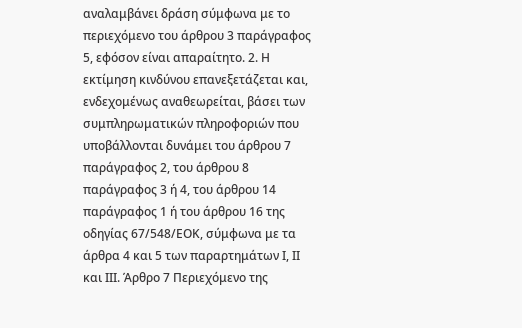αναλαμβάνει δράση σύμφωνα με το περιεχόμενο του άρθρου 3 παράγραφος 5, εφόσον είναι απαραίτητο. 2. Η εκτίμηση κινδύνου επανεξετάζεται και, ενδεχομένως αναθεωρείται, βάσει των συμπληρωματικών πληροφοριών που υποβάλλονται δυνάμει του άρθρου 7 παράγραφος 2, του άρθρου 8 παράγραφος 3 ή 4, του άρθρου 14 παράγραφος 1 ή του άρθρου 16 της οδηγίας 67/548/ΕΟΚ, σύμφωνα με τα άρθρα 4 και 5 των παραρτημάτων Ι, ΙΙ και ΙΙΙ. Άρθρο 7 Περιεχόμενο της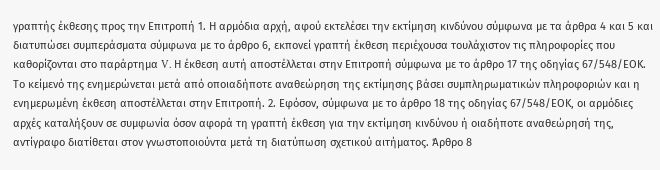γραπτής έκθεσης προς την Επιτροπή 1. Η αρμόδια αρχή, αφού εκτελέσει την εκτίμηση κινδύνου σύμφωνα με τα άρθρα 4 και 5 και διατυπώσει συμπεράσματα σύμφωνα με το άρθρο 6, εκπονεί γραπτή έκθεση περιέχουσα τουλάχιστον τις πληροφορίες που καθορίζονται στο παράρτημα V. Η έκθεση αυτή αποστέλλεται στην Επιτροπή σύμφωνα με το άρθρο 17 της οδηγίας 67/548/ΕΟΚ. Το κείμενό της ενημερώνεται μετά από οποιαδήποτε αναθεώρηση της εκτίμησης βάσει συμπληρωματικών πληροφοριών και η ενημερωμένη έκθεση αποστέλλεται στην Επιτροπή. 2. Εφόσον, σύμφωνα με το άρθρο 18 της οδηγίας 67/548/ΕΟΚ, οι αρμόδιες αρχές καταλήξουν σε συμφωνία όσον αφορά τη γραπτή έκθεση για την εκτίμηση κινδύνου ή οιαδήποτε αναθεώρησή της, αντίγραφο διατίθεται στον γνωστοποιούντα μετά τη διατύπωση σχετικού αιτήματος. Άρθρο 8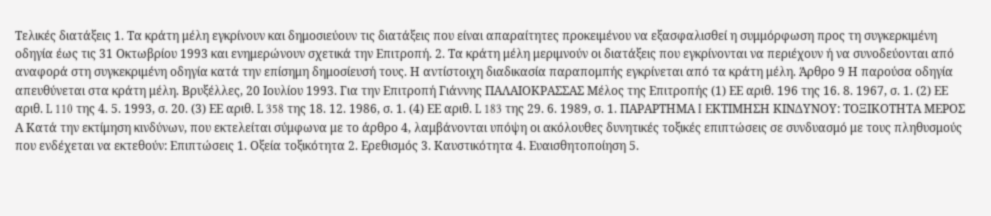Τελικές διατάξεις 1. Τα κράτη μέλη εγκρίνουν και δημοσιεύουν τις διατάξεις που είναι απαραίτητες προκειμένου να εξασφαλισθεί η συμμόρφωση προς τη συγκερκιμένη οδηγία έως τις 31 Οκτωβρίου 1993 και ενημερώνουν σχετικά την Επιτροπή. 2. Τα κράτη μέλη μεριμνούν οι διατάξεις που εγκρίνονται να περιέχουν ή να συνοδεύονται από αναφορά στη συγκεκριμένη οδηγία κατά την επίσημη δημοσίευσή τους. Η αντίστοιχη διαδικασία παραπομπής εγκρίνεται από τα κράτη μέλη. Άρθρο 9 Η παρούσα οδηγία απευθύνεται στα κράτη μέλη. Βρυξέλλες, 20 Ιουλίου 1993. Για την Επιτροπή Γιάννης ΠΑΛΑΙΟΚΡΑΣΣΑΣ Μέλος της Επιτροπής (1) ΕΕ αριθ. 196 της 16. 8. 1967, σ. 1. (2) ΕΕ αριθ. L 110 της 4. 5. 1993, σ. 20. (3) ΕΕ αριθ. L 358 της 18. 12. 1986, σ. 1. (4) ΕΕ αριθ. L 183 της 29. 6. 1989, σ. 1. ΠΑΡΑΡΤΗΜΑ I ΕΚΤΙΜΗΣΗ ΚΙΝΔΥΝΟΥ: ΤΟΞΙΚΟΤΗΤΑ ΜΕΡΟΣ Α Κατά την εκτίμηση κινδύνων, που εκτελείται σύμφωνα με το άρθρο 4, λαμβάνονται υπόψη οι ακόλουθες δυνητικές τοξικές επιπτώσεις σε συνδυασμό με τους πληθυσμούς που ενδέχεται να εκτεθούν: Επιπτώσεις 1. Οξεία τοξικότητα 2. Ερεθισμός 3. Καυστικότητα 4. Ευαισθητοποίηση 5.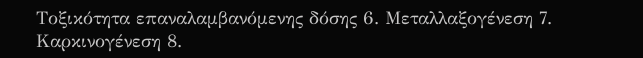Τοξικότητα επαναλαμβανόμενης δόσης 6. Μεταλλαξογένεση 7. Καρκινογένεση 8.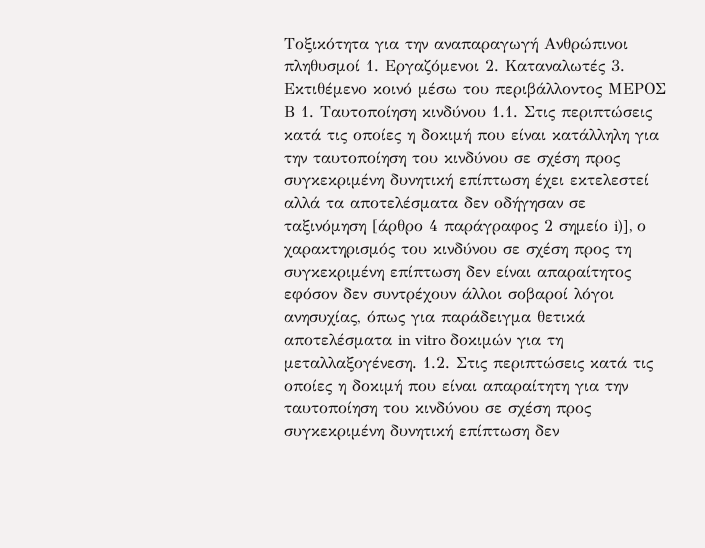Τοξικότητα για την αναπαραγωγή Ανθρώπινοι πληθυσμοί 1. Εργαζόμενοι 2. Καταναλωτές 3. Εκτιθέμενο κοινό μέσω του περιβάλλοντος ΜΕΡΟΣ Β 1. Ταυτοποίηση κινδύνου 1.1. Στις περιπτώσεις κατά τις οποίες η δοκιμή που είναι κατάλληλη για την ταυτοποίηση του κινδύνου σε σχέση προς συγκεκριμένη δυνητική επίπτωση έχει εκτελεστεί αλλά τα αποτελέσματα δεν οδήγησαν σε ταξινόμηση [άρθρο 4 παράγραφος 2 σημείο i)], ο χαρακτηρισμός του κινδύνου σε σχέση προς τη συγκεκριμένη επίπτωση δεν είναι απαραίτητος εφόσον δεν συντρέχουν άλλοι σοβαροί λόγοι ανησυχίας, όπως για παράδειγμα θετικά αποτελέσματα in vitro δοκιμών για τη μεταλλαξογένεση. 1.2. Στις περιπτώσεις κατά τις οποίες η δοκιμή που είναι απαραίτητη για την ταυτοποίηση του κινδύνου σε σχέση προς συγκεκριμένη δυνητική επίπτωση δεν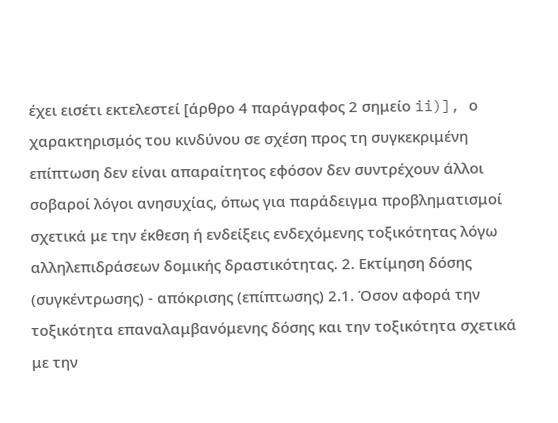έχει εισέτι εκτελεστεί [άρθρο 4 παράγραφος 2 σημείο ii)], ο χαρακτηρισμός του κινδύνου σε σχέση προς τη συγκεκριμένη επίπτωση δεν είναι απαραίτητος εφόσον δεν συντρέχουν άλλοι σοβαροί λόγοι ανησυχίας, όπως για παράδειγμα προβληματισμοί σχετικά με την έκθεση ή ενδείξεις ενδεχόμενης τοξικότητας λόγω αλληλεπιδράσεων δομικής δραστικότητας. 2. Εκτίμηση δόσης (συγκέντρωσης) - απόκρισης (επίπτωσης) 2.1. Όσον αφορά την τοξικότητα επαναλαμβανόμενης δόσης και την τοξικότητα σχετικά με την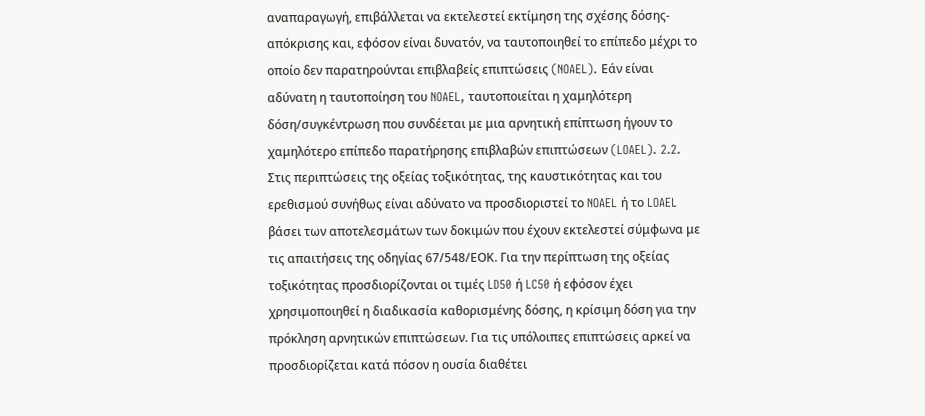αναπαραγωγή, επιβάλλεται να εκτελεστεί εκτίμηση της σχέσης δόσης-απόκρισης και, εφόσον είναι δυνατόν, να ταυτοποιηθεί το επίπεδο μέχρι το οποίο δεν παρατηρούνται επιβλαβείς επιπτώσεις (NOAEL). Εάν είναι αδύνατη η ταυτοποίηση του NOAEL, ταυτοποιείται η χαμηλότερη δόση/συγκέντρωση που συνδέεται με μια αρνητική επίπτωση ήγουν το χαμηλότερο επίπεδο παρατήρησης επιβλαβών επιπτώσεων (LOAEL). 2.2. Στις περιπτώσεις της οξείας τοξικότητας, της καυστικότητας και του ερεθισμού συνήθως είναι αδύνατο να προσδιοριστεί το NOAEL ή το LOAEL βάσει των αποτελεσμάτων των δοκιμών που έχουν εκτελεστεί σύμφωνα με τις απαιτήσεις της οδηγίας 67/548/ΕΟΚ. Για την περίπτωση της οξείας τοξικότητας προσδιορίζονται οι τιμές LD50 ή LC50 ή εφόσον έχει χρησιμοποιηθεί η διαδικασία καθορισμένης δόσης, η κρίσιμη δόση για την πρόκληση αρνητικών επιπτώσεων. Για τις υπόλοιπες επιπτώσεις αρκεί να προσδιορίζεται κατά πόσον η ουσία διαθέτει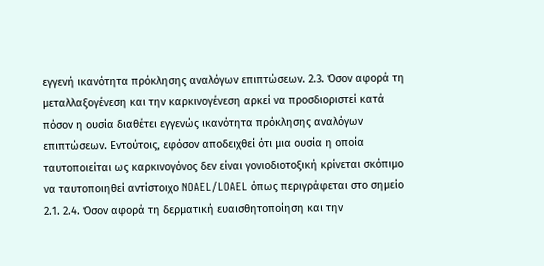εγγενή ικανότητα πρόκλησης αναλόγων επιπτώσεων. 2.3. Όσον αφορά τη μεταλλαξογένεση και την καρκινογένεση αρκεί να προσδιοριστεί κατά πόσον η ουσία διαθέτει εγγενώς ικανότητα πρόκλησης αναλόγων επιπτώσεων. Εντούτοις, εφόσον αποδειχθεί ότι μια ουσία η οποία ταυτοποιείται ως καρκινογόνος δεν είναι γονιοδιοτοξική κρίνεται σκόπιμο να ταυτοποιηθεί αντίστοιχο NOAEL/LOAEL όπως περιγράφεται στο σημείο 2.1. 2.4. Όσον αφορά τη δερματική ευαισθητοποίηση και την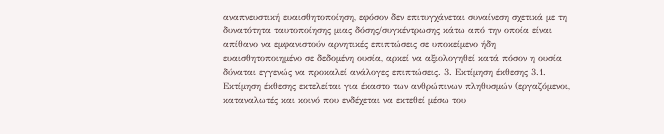αναπνευστική ευαισθητοποίηση, εφόσον δεν επιτυγχάνεται συναίνεση σχετικά με τη δυνατότητα ταυτοποίησης μιας δόσης/συγκέντρωσης κάτω από την οποία είναι απίθανο να εμφανιστούν αρνητικές επιπτώσεις σε υποκείμενο ήδη ευαισθητοποιημένο σε δεδομένη ουσία, αρκεί να αξιολογηθεί κατά πόσον η ουσία δύναται εγγενώς να προκαλεί ανάλογες επιπτώσεις. 3. Εκτίμηση έκθεσης 3.1. Εκτίμηση έκθεσης εκτελείται για έκαστο των ανθρώπινων πληθυσμών (εργαζόμενοι, καταναλωτές και κοινό που ενδέχεται να εκτεθεί μέσω του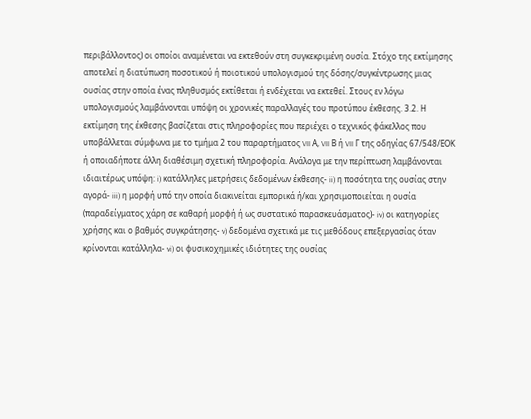περιβάλλοντος) οι οποίοι αναμένεται να εκτεθούν στη συγκεκριμένη ουσία. Στόχο της εκτίμησης αποτελεί η διατύπωση ποσοτικού ή ποιοτικού υπολογισμού της δόσης/συγκέντρωσης μιας ουσίας στην οποία ένας πληθυσμός εκτίθεται ή ενδέχεται να εκτεθεί. Στους εν λόγω υπολογισμούς λαμβάνονται υπόψη οι χρονικές παραλλαγές του προτύπου έκθεσης. 3.2. Η εκτίμηση της έκθεσης βασίζεται στις πληροφορίες που περιέχει ο τεχνικός φάκελλος που υποβάλλεται σύμφωνα με το τμήμα 2 του παραρτήματος VII Α, VII Β ή VII Γ της οδηγίας 67/548/ΕΟΚ ή οποιαδήποτε άλλη διαθέσιμη σχετική πληροφορία. Ανάλογα με την περίπτωση λαμβάνονται ιδιαιτέρως υπόψη: i) κατάλληλες μετρήσεις δεδομένων έκθεσης- ii) η ποσότητα της ουσίας στην αγορά- iii) η μορφή υπό την οποία διακινείται εμπορικά ή/και χρησιμοποιείται η ουσία (παραδείγματος χάρη σε καθαρή μορφή ή ως συστατικό παρασκευάσματος)- iv) οι κατηγορίες χρήσης και ο βαθμός συγκράτησης- v) δεδομένα σχετικά με τις μεθόδους επεξεργασίας όταν κρίνονται κατάλληλα- vi) οι φυσικοχημικές ιδιότητες της ουσίας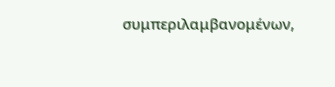συμπεριλαμβανομένων,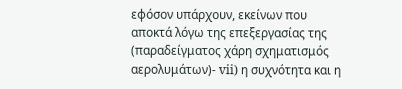εφόσον υπάρχουν, εκείνων που αποκτά λόγω της επεξεργασίας της (παραδείγματος χάρη σχηματισμός αερολυμάτων)- vii) η συχνότητα και η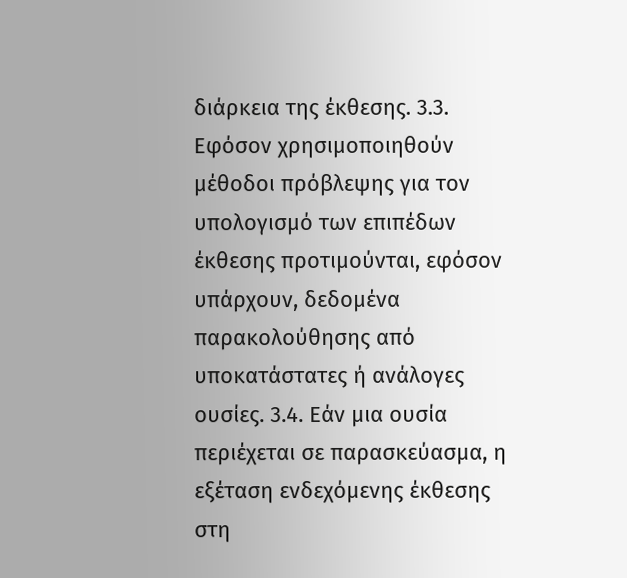διάρκεια της έκθεσης. 3.3. Εφόσον χρησιμοποιηθούν μέθοδοι πρόβλεψης για τον υπολογισμό των επιπέδων έκθεσης προτιμούνται, εφόσον υπάρχουν, δεδομένα παρακολούθησης από υποκατάστατες ή ανάλογες ουσίες. 3.4. Εάν μια ουσία περιέχεται σε παρασκεύασμα, η εξέταση ενδεχόμενης έκθεσης στη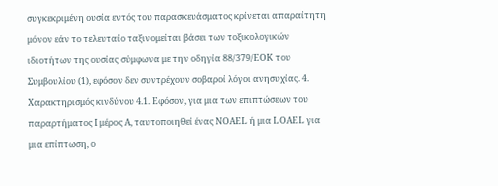συγκεκριμένη ουσία εντός του παρασκευάσματος κρίνεται απαραίτητη μόνον εάν το τελευταίο ταξινομείται βάσει των τοξικολογικών ιδιοτήτων της ουσίας σύμφωνα με την οδηγία 88/379/ΕΟΚ του Συμβουλίου (1), εφόσον δεν συντρέχουν σοβαροί λόγοι ανησυχίας. 4. Χαρακτηρισμός κινδύνου 4.1. Εφόσον, για μια των επιπτώσεων του παραρτήματος Ι μέρος Α, ταυτοποιηθεί ένας NOAEL ή μια LOAEL για μια επίπτωση, ο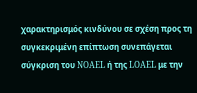χαρακτηρισμός κινδύνου σε σχέση προς τη συγκεκριμένη επίπτωση συνεπάγεται σύγκριση του NOAEL ή της LOAEL με την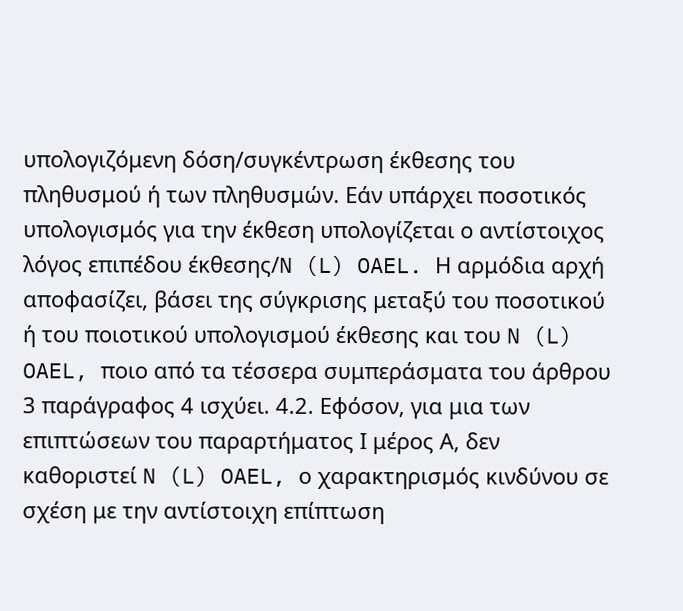υπολογιζόμενη δόση/συγκέντρωση έκθεσης του πληθυσμού ή των πληθυσμών. Εάν υπάρχει ποσοτικός υπολογισμός για την έκθεση υπολογίζεται ο αντίστοιχος λόγος επιπέδου έκθεσης/N (L) OAEL. Η αρμόδια αρχή αποφασίζει, βάσει της σύγκρισης μεταξύ του ποσοτικού ή του ποιοτικού υπολογισμού έκθεσης και του N (L) OAEL, ποιο από τα τέσσερα συμπεράσματα του άρθρου 3 παράγραφος 4 ισχύει. 4.2. Εφόσον, για μια των επιπτώσεων του παραρτήματος Ι μέρος Α, δεν καθοριστεί N (L) OAEL, ο χαρακτηρισμός κινδύνου σε σχέση με την αντίστοιχη επίπτωση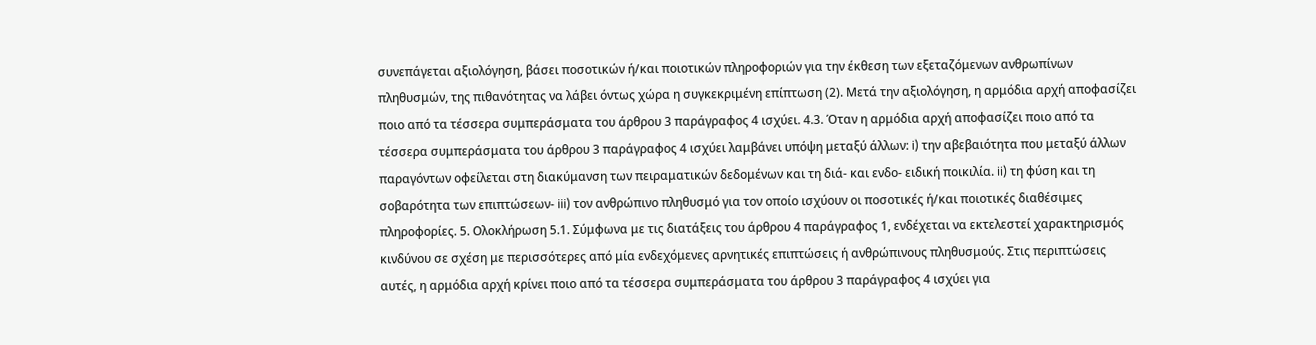συνεπάγεται αξιολόγηση, βάσει ποσοτικών ή/και ποιοτικών πληροφοριών για την έκθεση των εξεταζόμενων ανθρωπίνων πληθυσμών, της πιθανότητας να λάβει όντως χώρα η συγκεκριμένη επίπτωση (2). Μετά την αξιολόγηση, η αρμόδια αρχή αποφασίζει ποιο από τα τέσσερα συμπεράσματα του άρθρου 3 παράγραφος 4 ισχύει. 4.3. Όταν η αρμόδια αρχή αποφασίζει ποιο από τα τέσσερα συμπεράσματα του άρθρου 3 παράγραφος 4 ισχύει λαμβάνει υπόψη μεταξύ άλλων: i) την αβεβαιότητα που μεταξύ άλλων παραγόντων οφείλεται στη διακύμανση των πειραματικών δεδομένων και τη διά- και ενδο- ειδική ποικιλία. ii) τη φύση και τη σοβαρότητα των επιπτώσεων- iii) τον ανθρώπινο πληθυσμό για τον οποίο ισχύουν οι ποσοτικές ή/και ποιοτικές διαθέσιμες πληροφορίες. 5. Ολοκλήρωση 5.1. Σύμφωνα με τις διατάξεις του άρθρου 4 παράγραφος 1, ενδέχεται να εκτελεστεί χαρακτηρισμός κινδύνου σε σχέση με περισσότερες από μία ενδεχόμενες αρνητικές επιπτώσεις ή ανθρώπινους πληθυσμούς. Στις περιπτώσεις αυτές, η αρμόδια αρχή κρίνει ποιο από τα τέσσερα συμπεράσματα του άρθρου 3 παράγραφος 4 ισχύει για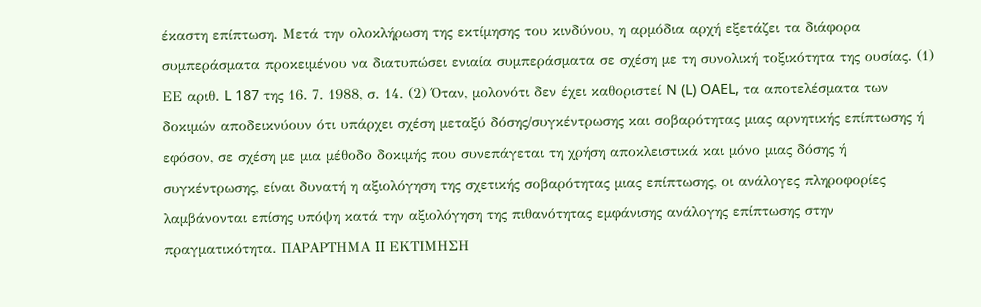έκαστη επίπτωση. Μετά την ολοκλήρωση της εκτίμησης του κινδύνου, η αρμόδια αρχή εξετάζει τα διάφορα συμπεράσματα προκειμένου να διατυπώσει ενιαία συμπεράσματα σε σχέση με τη συνολική τοξικότητα της ουσίας. (1) ΕΕ αριθ. L 187 της 16. 7. 1988, σ. 14. (2) Όταν, μολονότι δεν έχει καθοριστεί N (L) OAEL, τα αποτελέσματα των δοκιμών αποδεικνύουν ότι υπάρχει σχέση μεταξύ δόσης/συγκέντρωσης και σοβαρότητας μιας αρνητικής επίπτωσης ή εφόσον, σε σχέση με μια μέθοδο δοκιμής που συνεπάγεται τη χρήση αποκλειστικά και μόνο μιας δόσης ή συγκέντρωσης, είναι δυνατή η αξιολόγηση της σχετικής σοβαρότητας μιας επίπτωσης, οι ανάλογες πληροφορίες λαμβάνονται επίσης υπόψη κατά την αξιολόγηση της πιθανότητας εμφάνισης ανάλογης επίπτωσης στην πραγματικότητα. ΠΑΡΑΡΤΗΜΑ II ΕΚΤΙΜΗΣΗ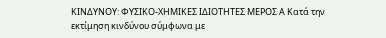ΚΙΝΔΥΝΟΥ: ΦΥΣΙΚΟ-ΧΗΜΙΚΕΣ ΙΔΙΟΤΗΤΕΣ ΜΕΡΟΣ Α Κατά την εκτίμηση κινδύνου σύμφωνα με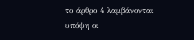το άρθρο 4 λαμβάνονται υπόψη οι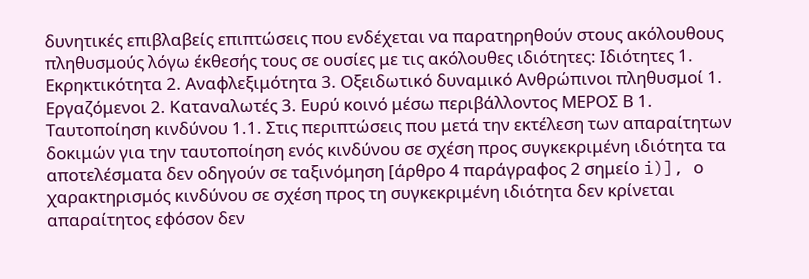δυνητικές επιβλαβείς επιπτώσεις που ενδέχεται να παρατηρηθούν στους ακόλουθους πληθυσμούς λόγω έκθεσής τους σε ουσίες με τις ακόλουθες ιδιότητες: Ιδιότητες 1. Εκρηκτικότητα 2. Αναφλεξιμότητα 3. Οξειδωτικό δυναμικό Ανθρώπινοι πληθυσμοί 1. Εργαζόμενοι 2. Καταναλωτές 3. Ευρύ κοινό μέσω περιβάλλοντος ΜΕΡΟΣ Β 1. Ταυτοποίηση κινδύνου 1.1. Στις περιπτώσεις που μετά την εκτέλεση των απαραίτητων δοκιμών για την ταυτοποίηση ενός κινδύνου σε σχέση προς συγκεκριμένη ιδιότητα τα αποτελέσματα δεν οδηγούν σε ταξινόμηση [άρθρο 4 παράγραφος 2 σημείο i)], ο χαρακτηρισμός κινδύνου σε σχέση προς τη συγκεκριμένη ιδιότητα δεν κρίνεται απαραίτητος εφόσον δεν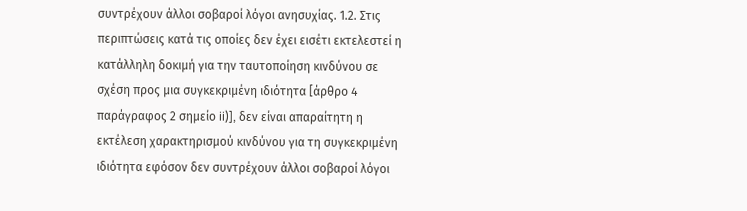συντρέχουν άλλοι σοβαροί λόγοι ανησυχίας. 1.2. Στις περιπτώσεις κατά τις οποίες δεν έχει εισέτι εκτελεστεί η κατάλληλη δοκιμή για την ταυτοποίηση κινδύνου σε σχέση προς μια συγκεκριμένη ιδιότητα [άρθρο 4 παράγραφος 2 σημείο ii)], δεν είναι απαραίτητη η εκτέλεση χαρακτηρισμού κινδύνου για τη συγκεκριμένη ιδιότητα εφόσον δεν συντρέχουν άλλοι σοβαροί λόγοι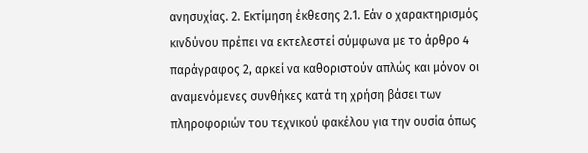ανησυχίας. 2. Εκτίμηση έκθεσης 2.1. Εάν ο χαρακτηρισμός κινδύνου πρέπει να εκτελεστεί σύμφωνα με το άρθρο 4 παράγραφος 2, αρκεί να καθοριστούν απλώς και μόνον οι αναμενόμενες συνθήκες κατά τη χρήση βάσει των πληροφοριών του τεχνικού φακέλου για την ουσία όπως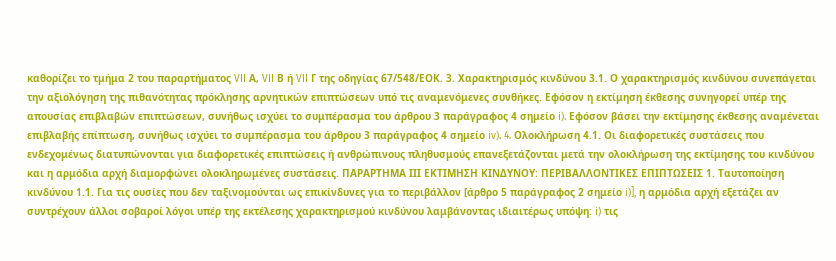καθορίζει το τμήμα 2 του παραρτήματος VII Α, VII Β ή VII Γ της οδηγίας 67/548/ΕΟΚ. 3. Χαρακτηρισμός κινδύνου 3.1. Ο χαρακτηρισμός κινδύνου συνεπάγεται την αξιολόγηση της πιθανότητας πρόκλησης αρνητικών επιπτώσεων υπό τις αναμενόμενες συνθήκες. Εφόσον η εκτίμηση έκθεσης συνηγορεί υπέρ της απουσίας επιβλαβών επιπτώσεων, συνήθως ισχύει το συμπέρασμα του άρθρου 3 παράγραφος 4 σημείο i). Εφόσον βάσει την εκτίμησης έκθεσης αναμένεται επιβλαβής επίπτωση, συνήθως ισχύει το συμπέρασμα του άρθρου 3 παράγραφος 4 σημείο iv). 4. Ολοκλήρωση 4.1. Οι διαφορετικές συστάσεις που ενδεχομένως διατυπώνονται για διαφορετικές επιπτώσεις ή ανθρώπινους πληθυσμούς επανεξετάζονται μετά την ολοκλήρωση της εκτίμησης του κινδύνου και η αρμόδια αρχή διαμορφώνει ολοκληρωμένες συστάσεις. ΠΑΡΑΡΤΗΜΑ ΙΙΙ ΕΚΤΙΜΗΣΗ ΚΙΝΔΥΝΟΥ: ΠΕΡΙΒΑΛΛΟΝΤΙΚΕΣ ΕΠΙΠΤΩΣΕΙΣ 1. Ταυτοποίηση κινδύνου 1.1. Για τις ουσίες που δεν ταξινομούνται ως επικίνδυνες για το περιβάλλον [άρθρο 5 παράγραφος 2 σημείο i)], η αρμόδια αρχή εξετάζει αν συντρέχουν άλλοι σοβαροί λόγοι υπέρ της εκτέλεσης χαρακτηρισμού κινδύνου λαμβάνοντας ιδιαιτέρως υπόψη: i) τις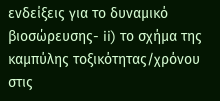ενδείξεις για το δυναμικό βιοσώρευσης- ii) το σχήμα της καμπύλης τοξικότητας/χρόνου στις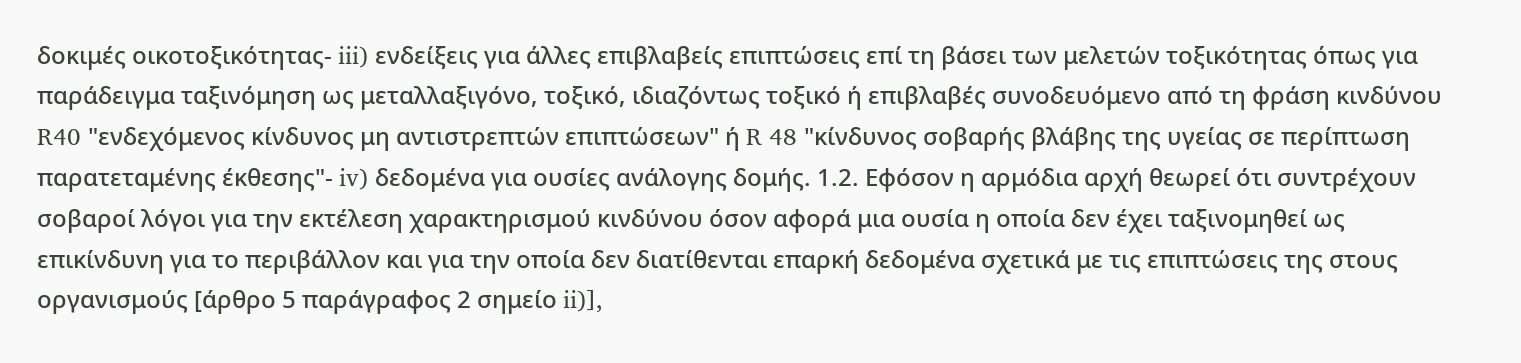δοκιμές οικοτοξικότητας- iii) ενδείξεις για άλλες επιβλαβείς επιπτώσεις επί τη βάσει των μελετών τοξικότητας όπως για παράδειγμα ταξινόμηση ως μεταλλαξιγόνο, τοξικό, ιδιαζόντως τοξικό ή επιβλαβές συνοδευόμενο από τη φράση κινδύνου R40 "ενδεχόμενος κίνδυνος μη αντιστρεπτών επιπτώσεων" ή R 48 "κίνδυνος σοβαρής βλάβης της υγείας σε περίπτωση παρατεταμένης έκθεσης"- iv) δεδομένα για ουσίες ανάλογης δομής. 1.2. Εφόσον η αρμόδια αρχή θεωρεί ότι συντρέχουν σοβαροί λόγοι για την εκτέλεση χαρακτηρισμού κινδύνου όσον αφορά μια ουσία η οποία δεν έχει ταξινομηθεί ως επικίνδυνη για το περιβάλλον και για την οποία δεν διατίθενται επαρκή δεδομένα σχετικά με τις επιπτώσεις της στους οργανισμούς [άρθρο 5 παράγραφος 2 σημείο ii)],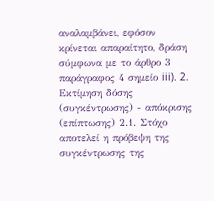αναλαμβάνει, εφόσον κρίνεται απαραίτητο, δράση σύμφωνα με το άρθρο 3 παράγραφος 4 σημείο iii). 2. Εκτίμηση δόσης (συγκέντρωσης) - απόκρισης (επίπτωσης) 2.1. Στόχο αποτελεί η πρόβεψη της συγκέντρωσης της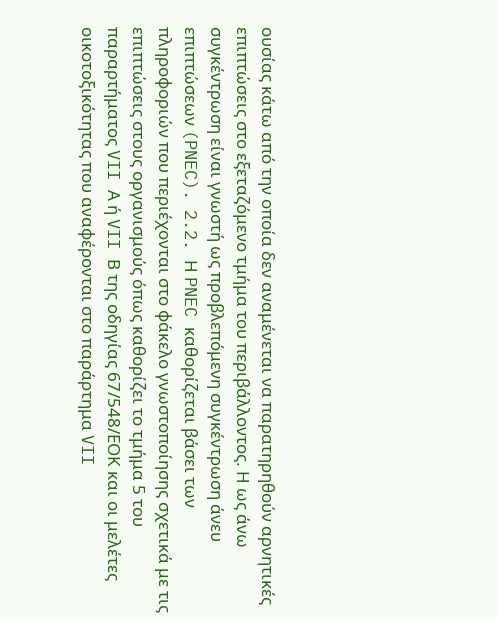ουσίας κάτω από την οποία δεν αναμένεται να παρατηρηθούν αρνητικές επιπτώσεις στο εξεταζόμενο τμήμα του περιβάλλοντος. Η ως άνω συγκέντρωση είναι γνωστή ως προβλεπόμενη συγκέντρωση άνευ επιπτώσεων (PNEC). 2.2. Η PNEC καθορίζεται βάσει των πληροφοριών που περιέχονται στο φάκελο γνωστοποίησης σχετικά με τις επιπτώσεις στους οργανισμούς όπως καθορίζει το τμήμα 5 του παραρτήματος VII Α ή VII Β της οδηγίας 67/548/ΕΟΚ και οι μελέτες οικοτοξικότητας που αναφέρονται στο παράρτημα VII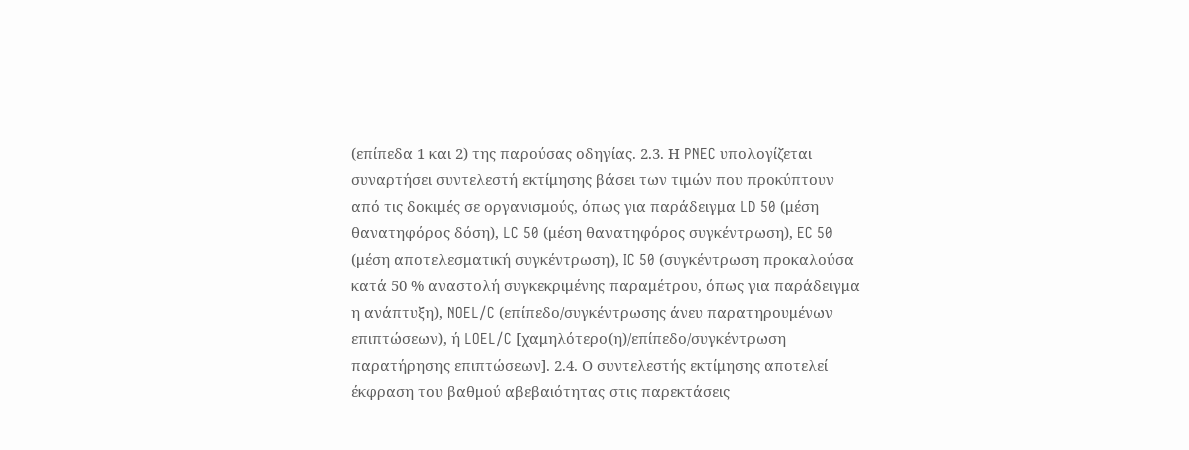(επίπεδα 1 και 2) της παρούσας οδηγίας. 2.3. Η PNEC υπολογίζεται συναρτήσει συντελεστή εκτίμησης βάσει των τιμών που προκύπτουν από τις δοκιμές σε οργανισμούς, όπως για παράδειγμα LD 50 (μέση θανατηφόρος δόση), LC 50 (μέση θανατηφόρος συγκέντρωση), EC 50 (μέση αποτελεσματική συγκέντρωση), IC 50 (συγκέντρωση προκαλούσα κατά 50 % αναστολή συγκεκριμένης παραμέτρου, όπως για παράδειγμα η ανάπτυξη), NOEL/C (επίπεδο/συγκέντρωσης άνευ παρατηρουμένων επιπτώσεων), ή LOEL/C [χαμηλότερο(η)/επίπεδο/συγκέντρωση παρατήρησης επιπτώσεων]. 2.4. Ο συντελεστής εκτίμησης αποτελεί έκφραση του βαθμού αβεβαιότητας στις παρεκτάσεις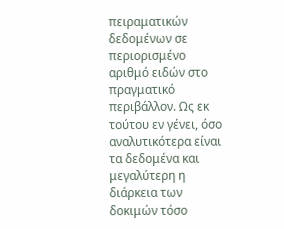πειραματικών δεδομένων σε περιορισμένο αριθμό ειδών στο πραγματικό περιβάλλον. Ως εκ τούτου εν γένει, όσο αναλυτικότερα είναι τα δεδομένα και μεγαλύτερη η διάρκεια των δοκιμών τόσο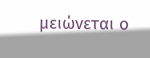μειώνεται ο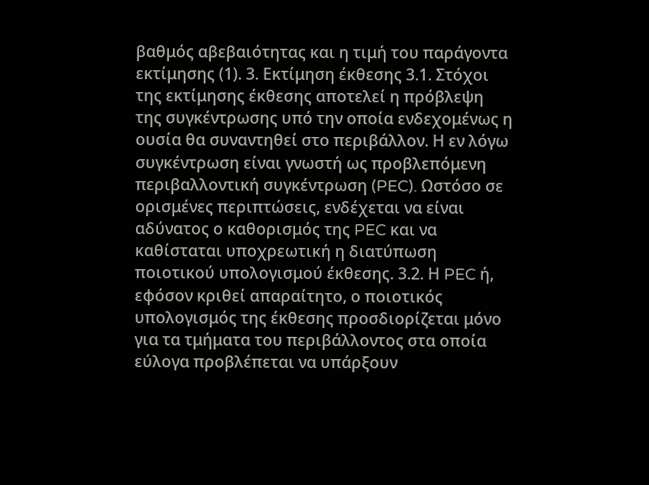βαθμός αβεβαιότητας και η τιμή του παράγοντα εκτίμησης (1). 3. Εκτίμηση έκθεσης 3.1. Στόχοι της εκτίμησης έκθεσης αποτελεί η πρόβλεψη της συγκέντρωσης υπό την οποία ενδεχομένως η ουσία θα συναντηθεί στο περιβάλλον. Η εν λόγω συγκέντρωση είναι γνωστή ως προβλεπόμενη περιβαλλοντική συγκέντρωση (PEC). Ωστόσο σε ορισμένες περιπτώσεις, ενδέχεται να είναι αδύνατος ο καθορισμός της PEC και να καθίσταται υποχρεωτική η διατύπωση ποιοτικού υπολογισμού έκθεσης. 3.2. Η PEC ή, εφόσον κριθεί απαραίτητο, ο ποιοτικός υπολογισμός της έκθεσης προσδιορίζεται μόνο για τα τμήματα του περιβάλλοντος στα οποία εύλογα προβλέπεται να υπάρξουν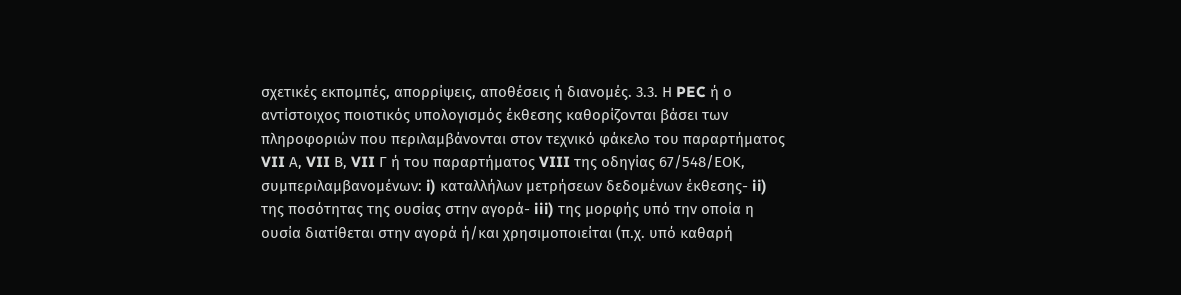σχετικές εκπομπές, απορρίψεις, αποθέσεις ή διανομές. 3.3. Η PEC ή ο αντίστοιχος ποιοτικός υπολογισμός έκθεσης καθορίζονται βάσει των πληροφοριών που περιλαμβάνονται στον τεχνικό φάκελο του παραρτήματος VII Α, VII Β, VII Γ ή του παραρτήματος VIII της οδηγίας 67/548/ΕΟΚ, συμπεριλαμβανομένων: i) καταλλήλων μετρήσεων δεδομένων έκθεσης- ii) της ποσότητας της ουσίας στην αγορά- iii) της μορφής υπό την οποία η ουσία διατίθεται στην αγορά ή/και χρησιμοποιείται (π.χ. υπό καθαρή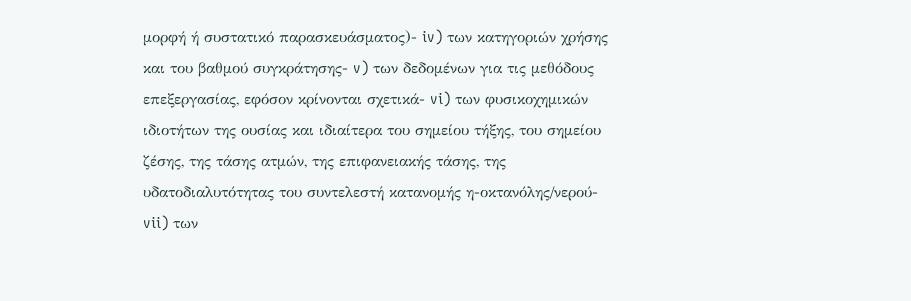μορφή ή συστατικό παρασκευάσματος)- iv) των κατηγοριών χρήσης και του βαθμού συγκράτησης- v) των δεδομένων για τις μεθόδους επεξεργασίας, εφόσον κρίνονται σχετικά- vi) των φυσικοχημικών ιδιοτήτων της ουσίας και ιδιαίτερα του σημείου τήξης, του σημείου ζέσης, της τάσης ατμών, της επιφανειακής τάσης, της υδατοδιαλυτότητας του συντελεστή κατανομής η-οκτανόλης/νερού- vii) των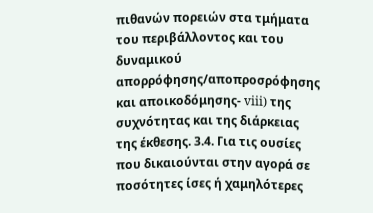πιθανών πορειών στα τμήματα του περιβάλλοντος και του δυναμικού απορρόφησης/αποπροσρόφησης και αποικοδόμησης- viii) της συχνότητας και της διάρκειας της έκθεσης. 3.4. Για τις ουσίες που δικαιούνται στην αγορά σε ποσότητες ίσες ή χαμηλότερες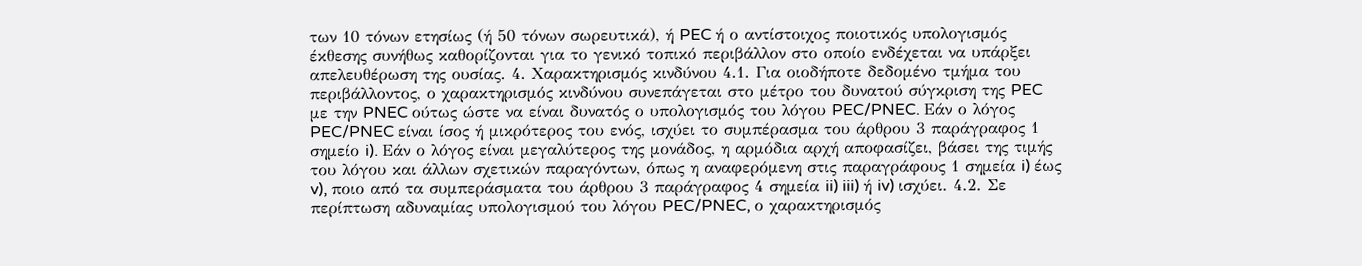των 10 τόνων ετησίως (ή 50 τόνων σωρευτικά), ή PEC ή ο αντίστοιχος ποιοτικός υπολογισμός έκθεσης συνήθως καθορίζονται για το γενικό τοπικό περιβάλλον στο οποίο ενδέχεται να υπάρξει απελευθέρωση της ουσίας. 4. Χαρακτηρισμός κινδύνου 4.1. Για οιοδήποτε δεδομένο τμήμα του περιβάλλοντος, ο χαρακτηρισμός κινδύνου συνεπάγεται στο μέτρο του δυνατού σύγκριση της PEC με την PNEC ούτως ώστε να είναι δυνατός ο υπολογισμός του λόγου PEC/PNEC. Εάν ο λόγος PEC/PNEC είναι ίσος ή μικρότερος του ενός, ισχύει το συμπέρασμα του άρθρου 3 παράγραφος 1 σημείο i). Εάν ο λόγος είναι μεγαλύτερος της μονάδος, η αρμόδια αρχή αποφασίζει, βάσει της τιμής του λόγου και άλλων σχετικών παραγόντων, όπως η αναφερόμενη στις παραγράφους 1 σημεία i) έως v), ποιο από τα συμπεράσματα του άρθρου 3 παράγραφος 4 σημεία ii) iii) ή iv) ισχύει. 4.2. Σε περίπτωση αδυναμίας υπολογισμού του λόγου PEC/PNEC, ο χαρακτηρισμός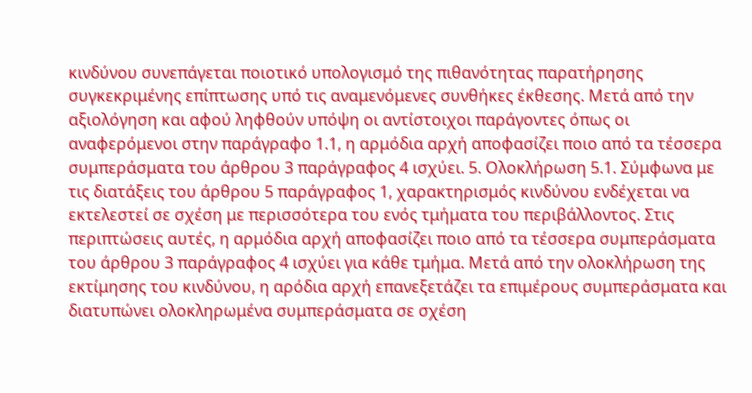κινδύνου συνεπάγεται ποιοτικό υπολογισμό της πιθανότητας παρατήρησης συγκεκριμένης επίπτωσης υπό τις αναμενόμενες συνθήκες έκθεσης. Μετά από την αξιολόγηση και αφού ληφθούν υπόψη οι αντίστοιχοι παράγοντες όπως οι αναφερόμενοι στην παράγραφο 1.1, η αρμόδια αρχή αποφασίζει ποιο από τα τέσσερα συμπεράσματα του άρθρου 3 παράγραφος 4 ισχύει. 5. Ολοκλήρωση 5.1. Σύμφωνα με τις διατάξεις του άρθρου 5 παράγραφος 1, χαρακτηρισμός κινδύνου ενδέχεται να εκτελεστεί σε σχέση με περισσότερα του ενός τμήματα του περιβάλλοντος. Στις περιπτώσεις αυτές, η αρμόδια αρχή αποφασίζει ποιο από τα τέσσερα συμπεράσματα του άρθρου 3 παράγραφος 4 ισχύει για κάθε τμήμα. Μετά από την ολοκλήρωση της εκτίμησης του κινδύνου, η αρόδια αρχή επανεξετάζει τα επιμέρους συμπεράσματα και διατυπώνει ολοκληρωμένα συμπεράσματα σε σχέση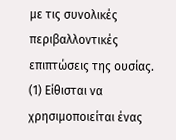με τις συνολικές περιβαλλοντικές επιπτώσεις της ουσίας. (1) Είθισται να χρησιμοποιείται ένας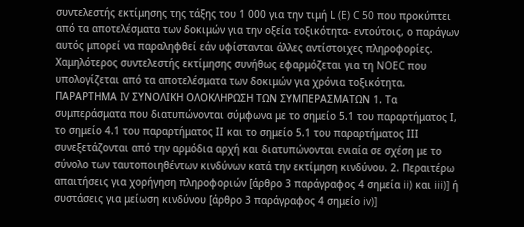συντελεστής εκτίμησης της τάξης του 1 000 για την τιμή L (E) C 50 που προκύπτει από τα αποτελέσματα των δοκιμών για την οξεία τοξικότητα- εντούτοις, ο παράγων αυτός μπορεί να παραληφθεί εάν υφίστανται άλλες αντίστοιχες πληροφορίες. Χαμηλότερος συντελεστής εκτίμησης συνήθως εφαρμόζεται για τη NOEC που υπολογίζεται από τα αποτελέσματα των δοκιμών για χρόνια τοξικότητα. ΠΑΡΑΡΤΗΜΑ IV ΣΥΝΟΛΙΚΗ ΟΛΟΚΛΗΡΩΣΗ ΤΩΝ ΣΥΜΠΕΡΑΣΜΑΤΩΝ 1. Τα συμπεράσματα που διατυπώνονται σύμφωνα με το σημείο 5.1 του παραρτήματος Ι, το σημείο 4.1 του παραρτήματος ΙΙ και το σημείο 5.1 του παραρτήματος ΙΙΙ συνεξετάζονται από την αρμόδια αρχή και διατυπώνονται ενιαία σε σχέση με το σύνολο των ταυτοποιηθέντων κινδύνων κατά την εκτίμηση κινδύνου. 2. Περαιτέρω απαιτήσεις για χορήγηση πληροφοριών [άρθρο 3 παράγραφος 4 σημεία ii) και iii)] ή συστάσεις για μείωση κινδύνου [άρθρο 3 παράγραφος 4 σημείο iv)]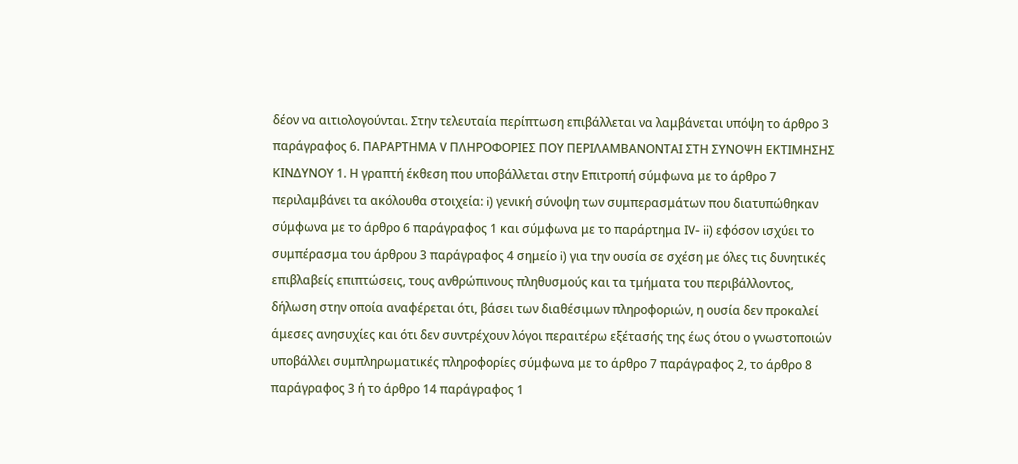δέον να αιτιολογούνται. Στην τελευταία περίπτωση επιβάλλεται να λαμβάνεται υπόψη το άρθρο 3 παράγραφος 6. ΠΑΡΑΡΤΗΜΑ V ΠΛΗΡΟΦΟΡΙΕΣ ΠΟΥ ΠΕΡΙΛΑΜΒΑΝΟΝΤΑΙ ΣΤΗ ΣΥΝΟΨΗ ΕΚΤΙΜΗΣΗΣ ΚΙΝΔΥΝΟΥ 1. Η γραπτή έκθεση που υποβάλλεται στην Επιτροπή σύμφωνα με το άρθρο 7 περιλαμβάνει τα ακόλουθα στοιχεία: i) γενική σύνοψη των συμπερασμάτων που διατυπώθηκαν σύμφωνα με το άρθρο 6 παράγραφος 1 και σύμφωνα με το παράρτημα IV- ii) εφόσον ισχύει το συμπέρασμα του άρθρου 3 παράγραφος 4 σημείο i) για την ουσία σε σχέση με όλες τις δυνητικές επιβλαβείς επιπτώσεις, τους ανθρώπινους πληθυσμούς και τα τμήματα του περιβάλλοντος, δήλωση στην οποία αναφέρεται ότι, βάσει των διαθέσιμων πληροφοριών, η ουσία δεν προκαλεί άμεσες ανησυχίες και ότι δεν συντρέχουν λόγοι περαιτέρω εξέτασής της έως ότου ο γνωστοποιών υποβάλλει συμπληρωματικές πληροφορίες σύμφωνα με το άρθρο 7 παράγραφος 2, το άρθρο 8 παράγραφος 3 ή το άρθρο 14 παράγραφος 1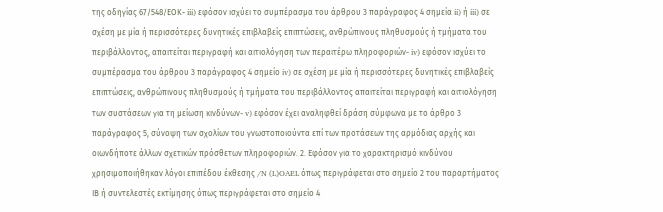της οδηγίας 67/548/ΕΟΚ- iii) εφόσον ισχύει το συμπέρασμα του άρθρου 3 παράγραφος 4 σημεία ii) ή iii) σε σχέση με μία ή περισσότερες δυνητικές επιβλαβείς επιπτώσεις, ανθρώπινους πληθυσμούς ή τμήματα του περιβάλλοντος, απαιτείται περιγραφή και αιτιολόγηση των περαιτέρω πληροφοριών- iv) εφόσον ισχύει το συμπέρασμα του άρθρου 3 παράγραφος 4 σημείο iv) σε σχέση με μία ή περισσότερες δυνητικές επιβλαβείς επιπτώσεις, ανθρώπινους πληθυσμούς ή τμήματα του περιβάλλοντος απαιτείται περιγραφή και αιτιολόγηση των συστάσεων για τη μείωση κινδύνων- v) εφόσον έχει αναληφθεί δράση σύμφωνα με το άρθρο 3 παράγραφος 5, σύνοψη των σχολίων του γνωστοποιούντα επί των προτάσεων της αρμόδιας αρχής και οιωνδήποτε άλλων σχετικών πρόσθετων πληροφοριών. 2. Εφόσον για το χαρακτηρισμό κινδύνου χρησιμοποιήθηκαν λόγοι επιπέδου έκθεσης /N (L)OAEL όπως περιγράφεται στο σημείο 2 του παραρτήματος ΙΒ ή συντελεστές εκτίμησης όπως περιγράφεται στο σημείο 4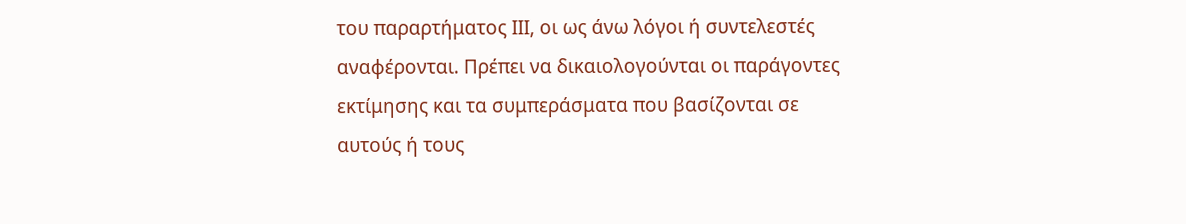του παραρτήματος ΙΙΙ, οι ως άνω λόγοι ή συντελεστές αναφέρονται. Πρέπει να δικαιολογούνται οι παράγοντες εκτίμησης και τα συμπεράσματα που βασίζονται σε αυτούς ή τους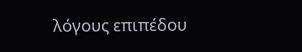λόγους επιπέδου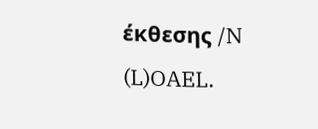έκθεσης /N (L)OAEL.